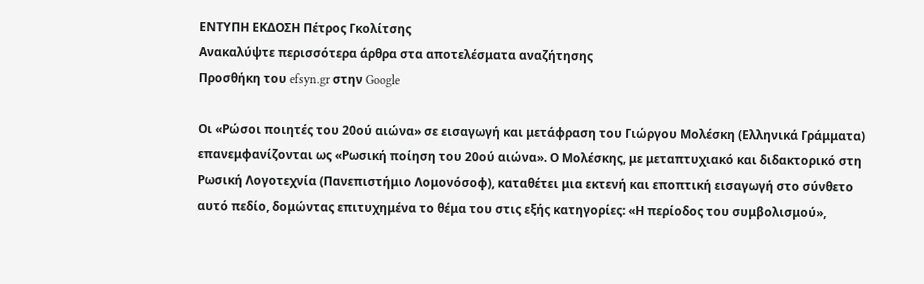ΕΝΤΥΠΗ ΕΚΔΟΣΗ Πέτρος Γκολίτσης
Ανακαλύψτε περισσότερα άρθρα στα αποτελέσματα αναζήτησης
Προσθήκη του efsyn.gr στην Google

Οι «Ρώσοι ποιητές του 20ού αιώνα» σε εισαγωγή και μετάφραση του Γιώργου Μολέσκη (Ελληνικά Γράμματα) επανεμφανίζονται ως «Ρωσική ποίηση του 20ού αιώνα». Ο Μολέσκης, με μεταπτυχιακό και διδακτορικό στη Ρωσική Λογοτεχνία (Πανεπιστήμιο Λομονόσοφ), καταθέτει μια εκτενή και εποπτική εισαγωγή στο σύνθετο αυτό πεδίο, δομώντας επιτυχημένα το θέμα του στις εξής κατηγορίες: «Η περίοδος του συμβολισμού»,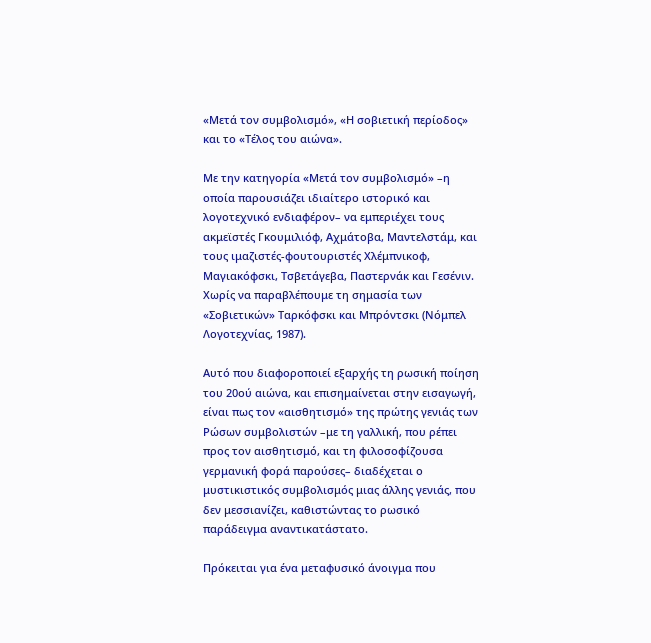«Μετά τον συμβολισμό», «Η σοβιετική περίοδος» και το «Τέλος του αιώνα».

Με την κατηγορία «Μετά τον συμβολισμό» –η οποία παρουσιάζει ιδιαίτερο ιστορικό και λογοτεχνικό ενδιαφέρον– να εμπεριέχει τους ακμεϊστές Γκουμιλιόφ, Αχμάτοβα, Μαντελστάμ, και τους ιμαζιστές-φουτουριστές Χλέμπνικοφ, Μαγιακόφσκι, Τσβετάγεβα, Παστερνάκ και Γεσένιν. Χωρίς να παραβλέπουμε τη σημασία των «Σοβιετικών» Ταρκόφσκι και Μπρόντσκι (Νόμπελ Λογοτεχνίας, 1987).

Αυτό που διαφοροποιεί εξαρχής τη ρωσική ποίηση του 20ού αιώνα, και επισημαίνεται στην εισαγωγή, είναι πως τον «αισθητισμό» της πρώτης γενιάς των Ρώσων συμβολιστών –με τη γαλλική, που ρέπει προς τον αισθητισμό, και τη φιλοσοφίζουσα γερμανική φορά παρούσες– διαδέχεται ο μυστικιστικός συμβολισμός μιας άλλης γενιάς, που δεν μεσσιανίζει, καθιστώντας το ρωσικό παράδειγμα αναντικατάστατο.

Πρόκειται για ένα μεταφυσικό άνοιγμα που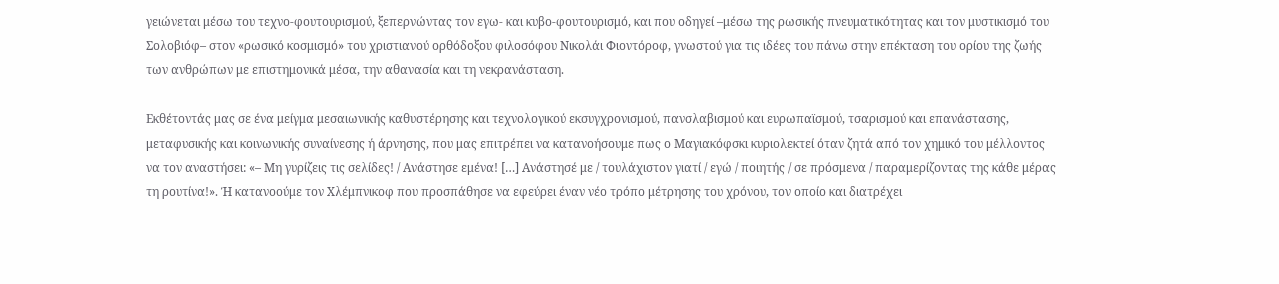γειώνεται μέσω του τεχνο-φουτουρισμού, ξεπερνώντας τον εγω- και κυβο-φουτουρισμό, και που οδηγεί –μέσω της ρωσικής πνευματικότητας και τον μυστικισμό του Σολοβιόφ– στον «ρωσικό κοσμισμό» του χριστιανού ορθόδοξου φιλοσόφου Νικολάι Φιοντόροφ, γνωστού για τις ιδέες του πάνω στην επέκταση του ορίου της ζωής των ανθρώπων με επιστημονικά μέσα, την αθανασία και τη νεκρανάσταση.

Εκθέτοντάς μας σε ένα μείγμα μεσαιωνικής καθυστέρησης και τεχνολογικού εκσυγχρονισμού, πανσλαβισμού και ευρωπαϊσμού, τσαρισμού και επανάστασης, μεταφυσικής και κοινωνικής συναίνεσης ή άρνησης, που μας επιτρέπει να κατανοήσουμε πως ο Μαγιακόφσκι κυριολεκτεί όταν ζητά από τον χημικό του μέλλοντος να τον αναστήσει: «– Μη γυρίζεις τις σελίδες! / Ανάστησε εμένα! […] Ανάστησέ με / τουλάχιστον γιατί / εγώ / ποιητής / σε πρόσμενα / παραμερίζοντας της κάθε μέρας τη ρουτίνα!». Ή κατανοούμε τον Χλέμπνικοφ που προσπάθησε να εφεύρει έναν νέο τρόπο μέτρησης του χρόνου, τον οποίο και διατρέχει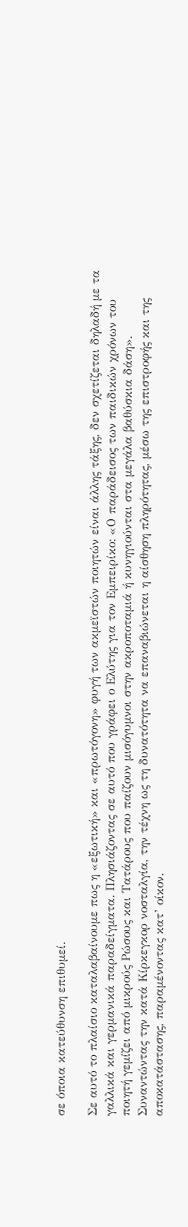σε όποια κατεύθυνση επιθυμεί.

Σε αυτό το πλαίσιο καταλαβαίνουμε πως η «εξωτική» και «πρωτόγονη» φυγή των ακμεϊστών ποιητών είναι άλλης τάξης, δεν σχετίζεται δηλαδή με τα γαλλικά και γερμανικά παραδείγματα. Πλησιάζοντας σε αυτό που γράφει ο Ελύτης για τον Εμπειρίκο: «Ο παράδεισος των παιδικών χρόνων του ποιητή γεμίζει από μικρούς Ρώσους και Τατάρους που παίζουν μισόγυμνοι στην ακροποταμιά ή κυνηγιούνται στα μεγάλα βαθύσκια δάση». Συναντώντας την κατά Κίρκεγκορ νοσταλγία, την τέχνη ως τη δυνατότητα να επαναβιώνεται η αίσθηση πληρότητας, μέσω της επιστροφής και της αποκατάστασης, παραμένοντας κατ’ οίκον.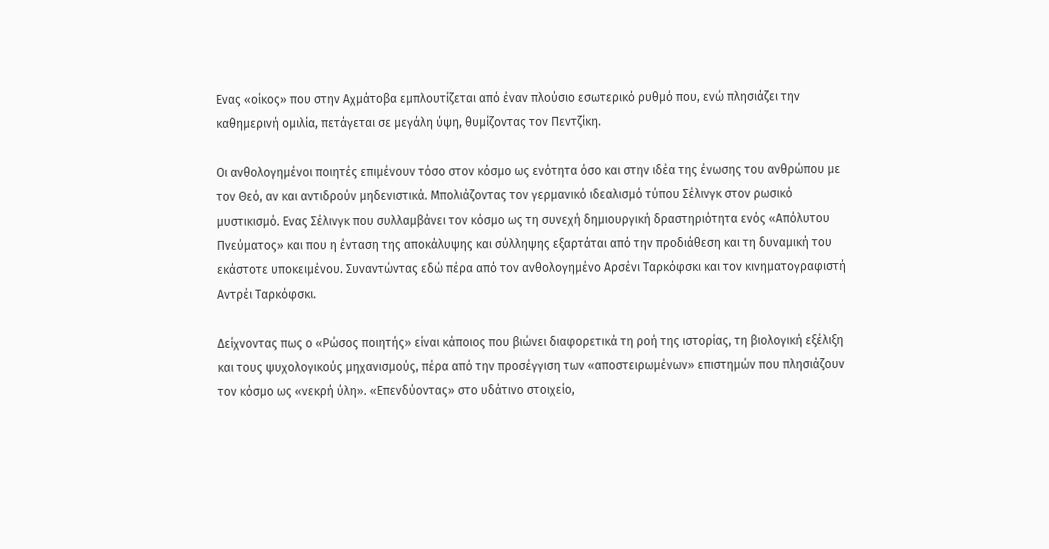Ενας «οίκος» που στην Αχμάτοβα εμπλουτίζεται από έναν πλούσιο εσωτερικό ρυθμό που, ενώ πλησιάζει την καθημερινή ομιλία, πετάγεται σε μεγάλη ύψη, θυμίζοντας τον Πεντζίκη.

Οι ανθολογημένοι ποιητές επιμένουν τόσο στον κόσμο ως ενότητα όσο και στην ιδέα της ένωσης του ανθρώπου με τον Θεό, αν και αντιδρούν μηδενιστικά. Μπολιάζοντας τον γερμανικό ιδεαλισμό τύπου Σέλινγκ στον ρωσικό μυστικισμό. Ενας Σέλινγκ που συλλαμβάνει τον κόσμο ως τη συνεχή δημιουργική δραστηριότητα ενός «Απόλυτου Πνεύματος» και που η ένταση της αποκάλυψης και σύλληψης εξαρτάται από την προδιάθεση και τη δυναμική του εκάστοτε υποκειμένου. Συναντώντας εδώ πέρα από τον ανθολογημένο Αρσένι Ταρκόφσκι και τον κινηματογραφιστή Αντρέι Ταρκόφσκι.

Δείχνοντας πως ο «Ρώσος ποιητής» είναι κάποιος που βιώνει διαφορετικά τη ροή της ιστορίας, τη βιολογική εξέλιξη και τους ψυχολογικούς μηχανισμούς, πέρα από την προσέγγιση των «αποστειρωμένων» επιστημών που πλησιάζουν τον κόσμο ως «νεκρή ύλη». «Επενδύοντας» στο υδάτινο στοιχείο,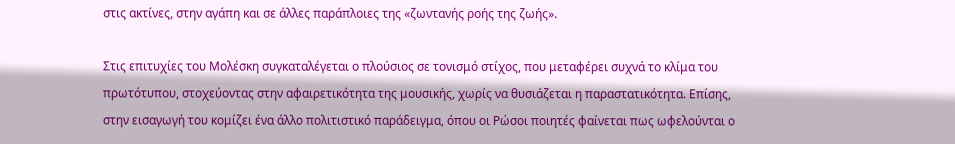στις ακτίνες, στην αγάπη και σε άλλες παράπλοιες της «ζωντανής ροής της ζωής».

Στις επιτυχίες του Μολέσκη συγκαταλέγεται ο πλούσιος σε τονισμό στίχος, που μεταφέρει συχνά το κλίμα του πρωτότυπου, στοχεύοντας στην αφαιρετικότητα της μουσικής, χωρίς να θυσιάζεται η παραστατικότητα. Επίσης, στην εισαγωγή του κομίζει ένα άλλο πολιτιστικό παράδειγμα, όπου οι Ρώσοι ποιητές φαίνεται πως ωφελούνται ο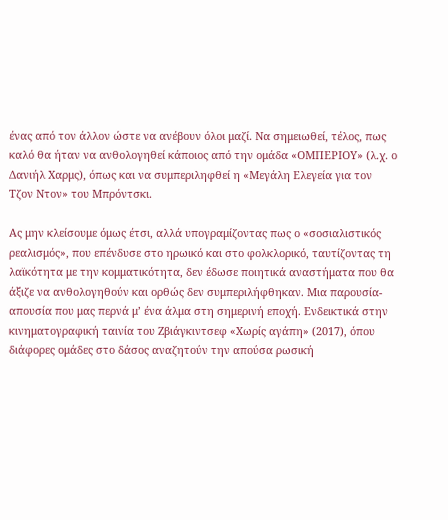ένας από τον άλλον ώστε να ανέβουν όλοι μαζί. Να σημειωθεί, τέλος, πως καλό θα ήταν να ανθολογηθεί κάποιος από την ομάδα «ΟΜΠΕΡΙΟΥ» (λ.χ. ο Δανιήλ Χαρμς), όπως και να συμπεριληφθεί η «Μεγάλη Ελεγεία για τον Τζον Ντον» του Μπρόντσκι.

Ας μην κλείσουμε όμως έτσι, αλλά υπογραμίζοντας πως ο «σοσιαλιστικός ρεαλισμός», που επένδυσε στο ηρωικό και στο φολκλορικό, ταυτίζοντας τη λαϊκότητα με την κομματικότητα, δεν έδωσε ποιητικά αναστήματα που θα άξιζε να ανθολογηθούν και ορθώς δεν συμπεριλήφθηκαν. Μια παρουσία-απουσία που μας περνά μ’ ένα άλμα στη σημερινή εποχή. Ενδεικτικά στην κινηματογραφική ταινία του Ζβιάγκιντσεφ «Χωρίς αγάπη» (2017), όπου διάφορες ομάδες στο δάσος αναζητούν την απούσα ρωσική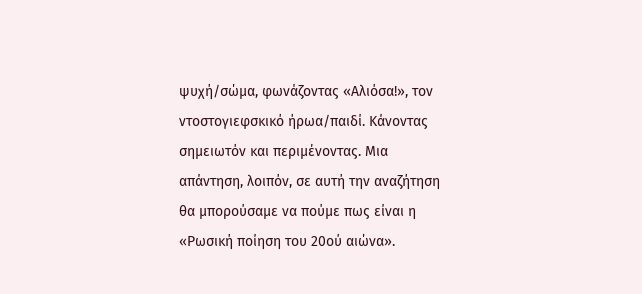ψυχή/σώμα, φωνάζοντας «Αλιόσα!», τον ντοστογιεφσκικό ήρωα/παιδί. Κάνοντας σημειωτόν και περιμένοντας. Μια απάντηση, λοιπόν, σε αυτή την αναζήτηση θα μπορούσαμε να πούμε πως είναι η «Ρωσική ποίηση του 20ού αιώνα».